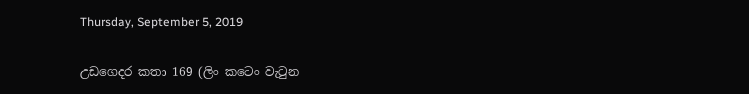Thursday, September 5, 2019

උඩගෙදර කතා 169 (ලිං කටෙං වැටුන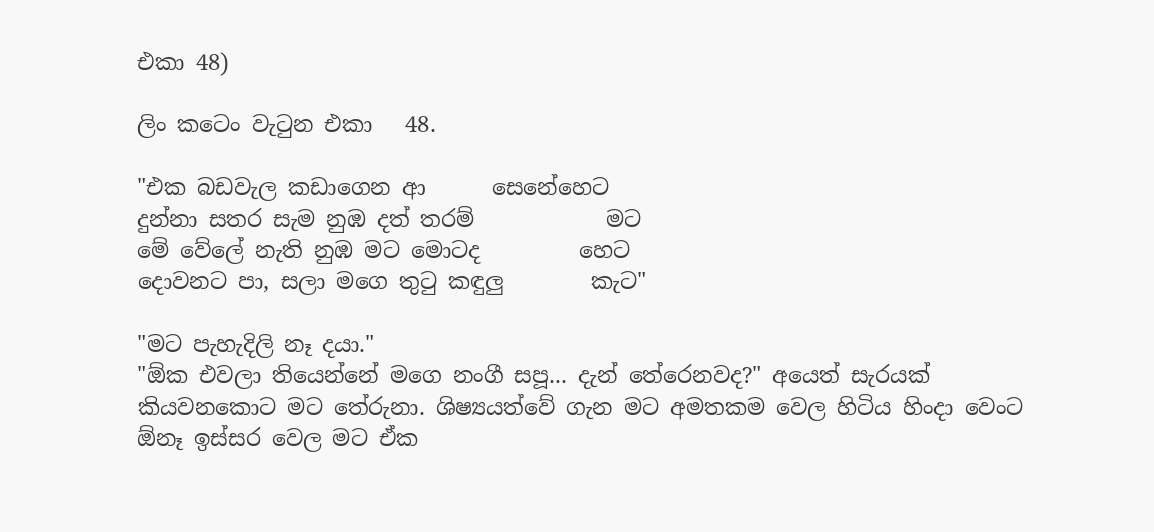එකා 48)

ලිං කටෙං වැටුන එකා   48.

"එක බඩවැල කඩාගෙන ආ      සෙනේහෙට
දුන්නා සතර සැම නුඹ දත් තරම්            මට
මේ වේලේ නැති නුඹ මට මොටද         හෙට
දොවනට පා, සලා මගෙ තුටු කඳුලු        කැට"

"මට පැහැදිලි නෑ දයා."
"ඕක එවලා තියෙන්නේ මගෙ නංගී සපූ... දැන් තේරෙනවද?" අයෙත් සැරයක් කියවනකොට මට තේරුනා. ශිෂ්‍යයත්වේ ගැන මට අමතකම වෙල හිටිය හිංදා වෙංට ඕනෑ ඉස්සර වෙල මට ඒක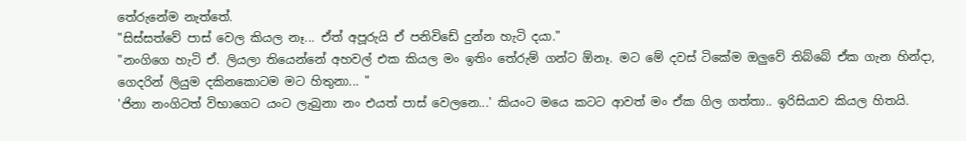තේරුනේම නැත්තේ.
"සිස්සත්වේ පාස් වෙල කියල නෑ... ඒත් අපූරුයි ඒ පනිවිඩේ දුන්න හැටි දයා."
"නංගිගෙ හැටි ඒ. ලියලා තියෙන්නේ අහවල් එක කියල මං ඉතිං තේරුම් ගන්ට ඕනෑ. මට මේ දවස් ටිකේම ඔලුවේ තිබ්බේ ඒක ගැන හින්දා, ගෙදරින් ලියුම දකිනකොටම මට හිතුනා... "
'ජිනා නංගිටත් විභාගෙට යංට ලැබුනා නං එයත් පාස් වෙලනෙ...' කියංට මයෙ කටට ආවත් මං ඒක ගිල ගත්තා.. ඉරිසියාව කියල හිතයි.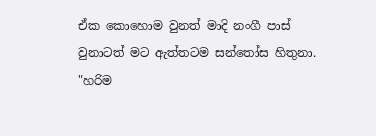ඒක කොහොම වුනත් මාදි නංගී පාස් වුනාටත් මට ඇත්තටම සන්තෝස හිතුනා.
"හරිම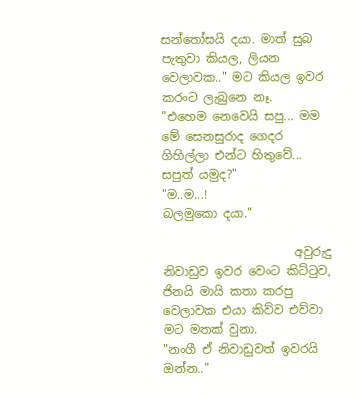සන්තෝසයි දයා. මාත් සුබ පැතුවා කියල, ලියන වෙලාවක.." මට කියල ඉවර කරංට ලැබුනෙ නෑ.
"එහෙම නෙවෙයි සපු... මම මේ සෙනසුරාද ගෙදර ගිහිල්ලා එන්ට හිතුවේ... සපුත් යමුද?"
"ම..ම...!
බලමුකො දයා."

                      අවුරුදු නිවාඩුව ඉවර වෙංට කිට්ටුව, ජිනයි මායි කතා කරපු වෙලාවක එයා කිව්ව එව්වා මට මතක් වුනා.
"නංගී ඒ නිවාඩුවත් ඉවරයි ඔන්න.."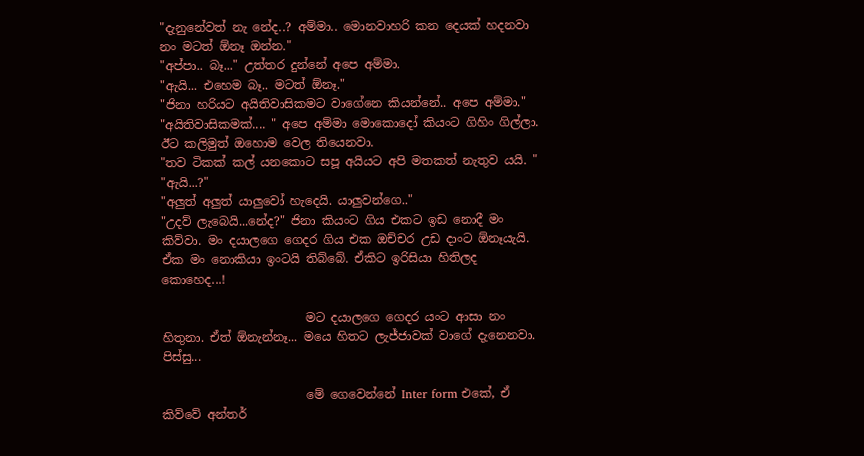"දැනුනේවත් නැ නේද..? අම්මා.. මොනවාහරි කන දෙයක් හදනවා නං මටත් ඕනෑ ඔන්න."
"අප්පා.. බෑ..." උත්තර දුන්නේ අපෙ අම්මා.
"ඇයි... එහෙම බෑ.. මටත් ඕනෑ."
"ජිනා හරියට අයිතිවාසිකමට වාගේනෙ කියන්නේ.. අපෙ අම්මා."
"අයිතිවාසිකමක්.... " අපෙ අම්මා මොකොදෝ කියංට ගිහිං ගිල්ලා. ඊට කලිමුත් ඔහොම වෙල තියෙනවා.
"තව ටිකක් කල් යනකොට සපූ අයියට අපි මතකත් නැතුව යයි. "
"ඇයි...?"
"අලුත් අලුත් යාලුවෝ හැදෙයි. යාලුවන්ගෙ.."
"උදව් ලැබෙයි...නේද?" ජිනා කියංට ගිය එකට ඉඩ නොදී මං කිව්වා. මං දයාලගෙ ගෙදර ගිය එක ඔච්චර උඩ දාංට ඕනෑයැයි. ඒක මං නොකියා ඉංටයි තිබ්බේ. ඒකිට ඉරිසියා හිතිලද කොහෙද...!

                        මට දයාලගෙ ගෙදර යංට ආසා නං හිතුනා. ඒත් ඕනැන්නෑ... මයෙ හිතට ලැජ්ජාවක් වාගේ දැනෙනවා. පිස්සු...

                        මේ ගෙවෙන්නේ Inter form එකේ, ඒ කිව්වේ අන්තර්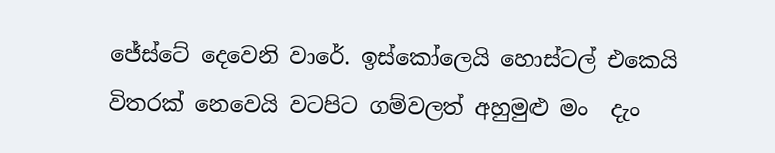ජේස්ටේ දෙවෙනි වාරේ. ඉස්කෝලෙයි හොස්ටල් එකෙයි විතරක් නෙවෙයි වටපිට ගම්වලත් අහුමුළු මං  දැං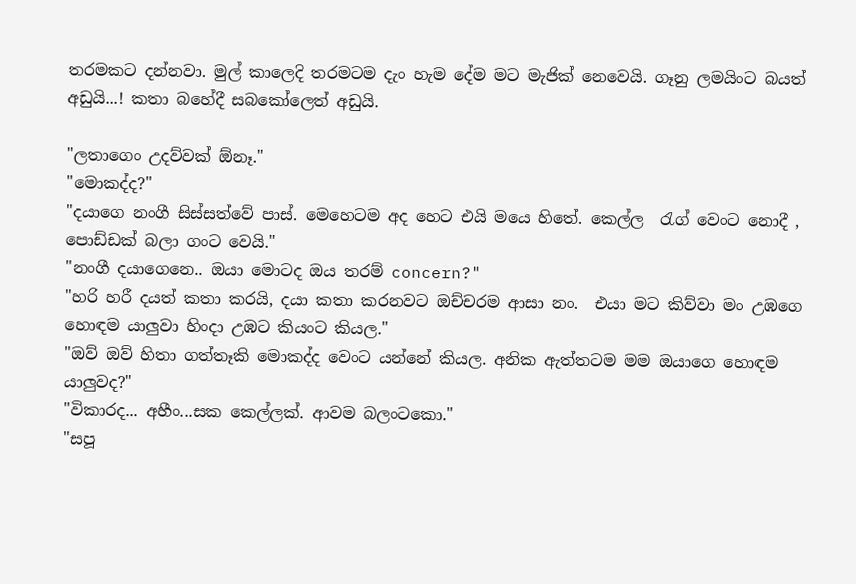තරමකට දන්නවා. මුල් කාලෙදි තරමටම දැං හැම දේම මට මැජික් නෙවෙයි. ගෑනු ලමයිංට බයත් අඩුයි...! කතා බහේදී සබකෝලෙත් අඩුයි.

"ලතාගෙං උදව්වක් ඕනෑ."
"මොකද්ද?"
"දයාගෙ නංගී සිස්සත්වේ පාස්. මෙහෙටම අද හෙට එයි මයෙ හිතේ. කෙල්ල  රැග් වෙංට නොදී , පොඩ්ඩක් බලා ගංට වෙයි."
"නංගී දයාගෙනෙ.. ඔයා මොටද ඔය තරම් concern?"
"හරි හරී දයත් කතා කරයි, දයා කතා කරනවට ඔච්චරම ආසා නං.  එයා මට කිව්වා මං උඹගෙ හොඳම යාලුවා හිංදා උඹට කියංට කියල."
"ඔව් ඔව් හිතා ගත්තෑකි මොකද්ද වෙංට යන්නේ කියල. අනික ඇත්තටම මම ඔයාගෙ හොඳම යාලුවද?"
"විකාරද... අහීං...සක කෙල්ලක්. ආවම බලංටකො."
"සපූ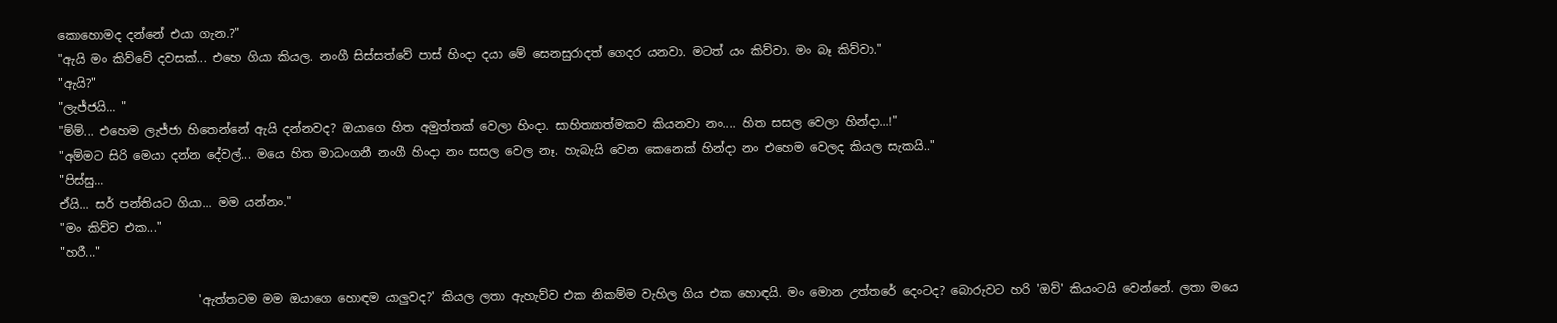කොහොමද දන්නේ එයා ගැන.?"
"ඇයි මං කිව්වේ දවසක්... එහෙ ගියා කියල. නංගී සිස්සත්වේ පාස් හිංදා දයා මේ සෙනසුරාදත් ගෙදර යනවා. මටත් යං කිව්වා. මං බෑ කිව්වා."
"ඇයි?"
"ලැජ්ජයි... "
"ම්ම්... එහෙම ලැජ්ජා හිතෙන්නේ ඇයි දන්නවද? ඔයාගෙ හිත අමුත්තක් වෙලා හිංදා. සාහිත්‍යාත්මකව කියනවා නං.... හිත සසල වෙලා හින්දා...!"
"අම්මට සිරි මෙයා දන්න දේවල්... මයෙ හිත මාධංගනී නංගී හිංදා නං සසල වෙල නෑ. හැබැයි වෙන කෙනෙක් හින්දා නං එහෙම වෙලද කියල සැකයි.."
"පිස්සු...
ඒයි... සර් පන්තියට ගියා... මම යන්නං."
"මං කිව්ව එක..."
"හරී..."

                       'ඇත්තටම මම ඔයාගෙ හොඳම යාලුවද?' කියල ලතා ඇහැව්ව එක නිකම්ම වැහිල ගිය එක හොඳයි. මං මොන උත්තරේ දෙංටද? බොරුවට හරි 'ඔව්' කියංටයි වෙන්නේ. ලතා මයෙ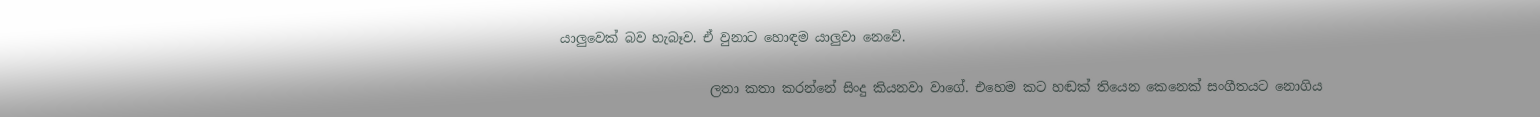යාලුවෙක් බව හැබෑව. ඒ වුනාට හොඳම යාලුවා නෙවේ.

                       ලතා කතා කරන්නේ සිංදු කියනවා වාගේ. එහෙම කට හඬක් තියෙන කෙනෙක් සංගීතයට නොගිය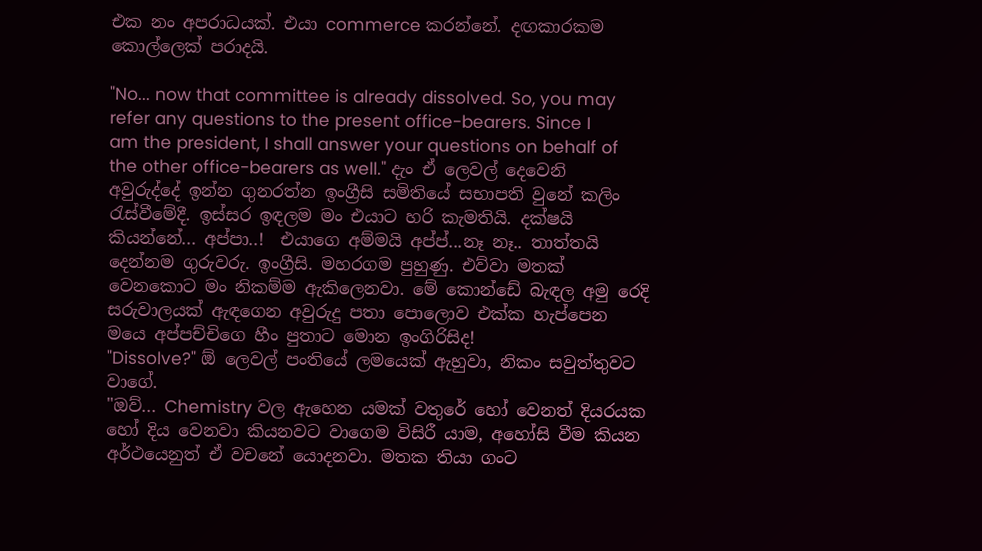එක නං අපරාධයක්. එයා commerce කරන්නේ. දඟකාරකම කොල්ලෙක් පරාදයි.

"No... now that committee is already dissolved. So, you may refer any questions to the present office-bearers. Since I am the president, I shall answer your questions on behalf of the other office-bearers as well." දැං ඒ ලෙවල් දෙවෙනි අවුරුද්දේ ඉන්න ගුනරත්න ඉංග්‍රීසි සමිතියේ සභාපති වුනේ කලිං රැස්වීමේදී. ඉස්සර ඉඳලම මං එයාට හරි කැමතියි. දක්ෂයි කියන්නේ... අප්පා..!  එයාගෙ අම්මයි අප්ප්...නෑ නෑ.. තාත්තයි දෙන්නම ගුරුවරු. ඉංග්‍රීසි. මහරගම පුහුණු. එව්වා මතක් වෙනකොට මං නිකම්ම ඇකිලෙනවා. මේ කොන්ඩේ බැඳල අමු රෙදි සරුවාලයක් ඇඳගෙන අවුරුදු පතා පොලොව එක්ක හැප්පෙන මයෙ අප්පච්චිගෙ හීං පුතාට මොන ඉංගිරිසිද!
"Dissolve?" ඕ ලෙවල් පංතියේ ලමයෙක් ඇහුවා, නිකං සවුත්තුවට වාගේ.
"ඔව්... Chemistry වල ඇහෙන යමක් වතුරේ හෝ වෙනත් දියරයක හෝ දිය වෙනවා කියනවට වාගෙම විසිරී යාම, අහෝසි වීම කියන අර්ථයෙනුත් ඒ වචනේ යොදනවා. මතක තියා ගංට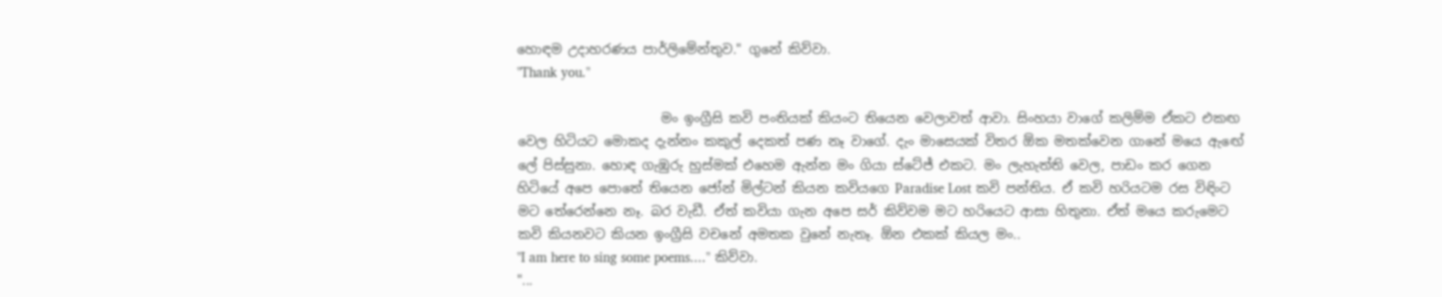හොඳම උදාහරණය පාර්ලිමේන්තුව." ගුනේ කිව්වා.
"Thank you."

                      මං ඉංග්‍රීසි කවි පංතියක් කියංට තියෙන වෙලාවත් ආවා. සිංහයා වාගේ කලිම්ම ඒකට එකඟ වෙල හිටියට මොකද දැන්නං කකුල් දෙකත් පණ නෑ වාගේ. දැං මාසෙයක් විතර ඕක මතක්වෙන ගානේ මයෙ ඇඟේ ලේ පිස්සුනා. හොඳ ගැඹුරු හුස්මක් එහෙම ඇන්න මං ගියා ස්ටේජ් එකට. මං ලැහැත්ති වෙල, පාඩං කර ගෙන හිටියේ අපෙ පොතේ තියෙන ජෝන් මිල්ටන් කියන කවියගෙ Paradise Lost කවි පන්තිය. ඒ කවි හරියටම රස විඳිංට මට තේරෙන්නෙ නෑ. බර වැඩී. ඒත් කවියා ගැන අපෙ සර් කිව්වම මට හරියෙට ආසා හිතුනා. ඒත් මයෙ කරුමෙට කවි කියනවට කියන ඉංග්‍රීසි වචනේ අමතක වුනේ නැතෑ. ඕන එකක් කියල මං..
"I am here to sing some poems...." කිව්වා.
"...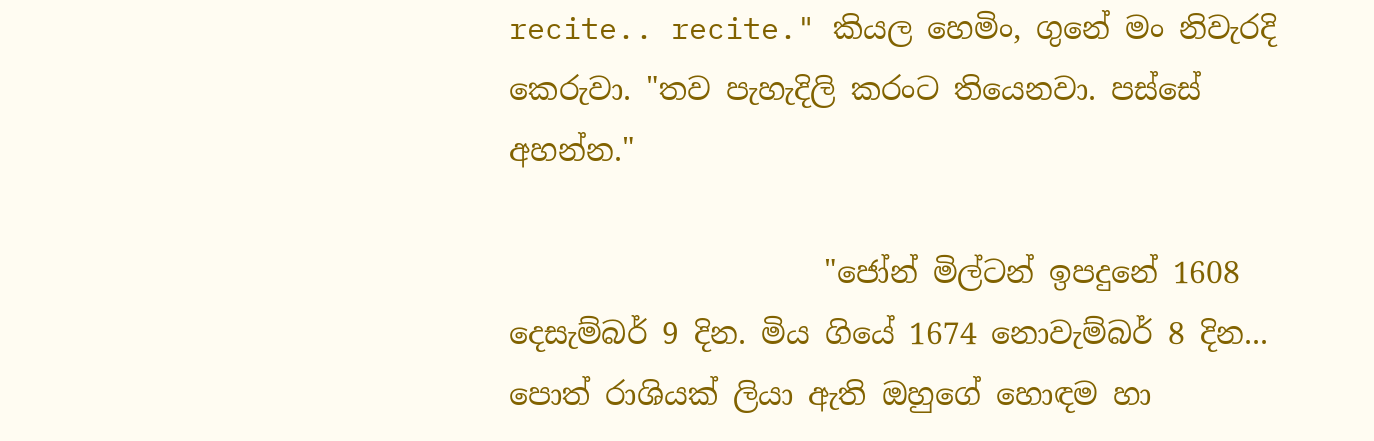recite.. recite." කියල හෙමිං, ගුනේ මං නිවැරදි කෙරුවා. "තව පැහැදිලි කරංට තියෙනවා. පස්සේ අහන්න."

                     "ජෝන් මිල්ටන් ඉපදුනේ 1608 දෙසැම්බර් 9 දින. මිය ගියේ 1674 නොවැම්බර් 8 දින... පොත් රාශියක් ලියා ඇති ඔහුගේ හොඳම හා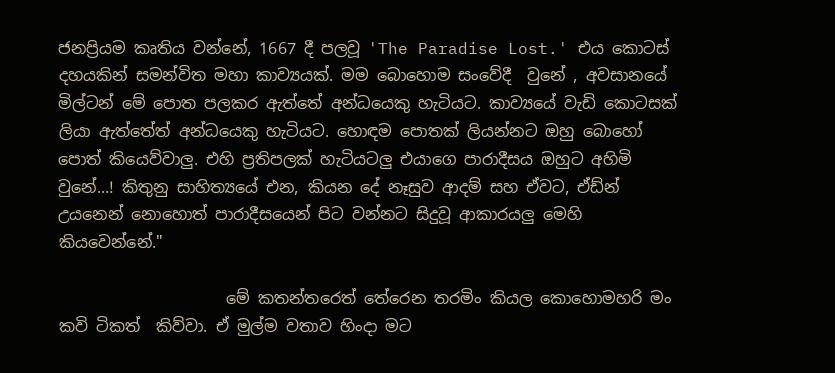ජනප්‍රියම කෘතිය වන්නේ, 1667 දී පලවූ 'The Paradise Lost.' එය කොටස් දහයකින් සමන්විත මහා කාව්‍යයක්. මම බොහොම සංවේදී  වුනේ , අවසානයේ මිල්ටන් මේ පොත පලකර ඇත්තේ අන්ධයෙකු හැටියට. කාව්‍යයේ වැඩි කොටසක් ලියා ඇත්තේත් අන්ධයෙකු හැටියට. හොඳම පොතක් ලියන්නට ඔහු බොහෝ පොත් කියෙව්වාලු. එහි ප්‍රතිපලක් හැටියටලු එයාගෙ පාරාදීසය ඔහුට අහිමි වුනේ...! කිතුනු සාහිත්‍යයේ එන, කියන දේ නෑසුව ආදම් සහ ඒවට, ඒඩ්න් උයනෙන් නොහොත් පාරාදීසයෙන් පිට වන්නට සිදුවූ ආකාරයලු මෙහි කියවෙන්නේ."

                     මේ කතන්තරෙත් තේරෙන තරමිං කියල කොහොමහරි මං කවි ටිකත්  කිව්වා. ඒ මුල්ම වතාව හිංදා මට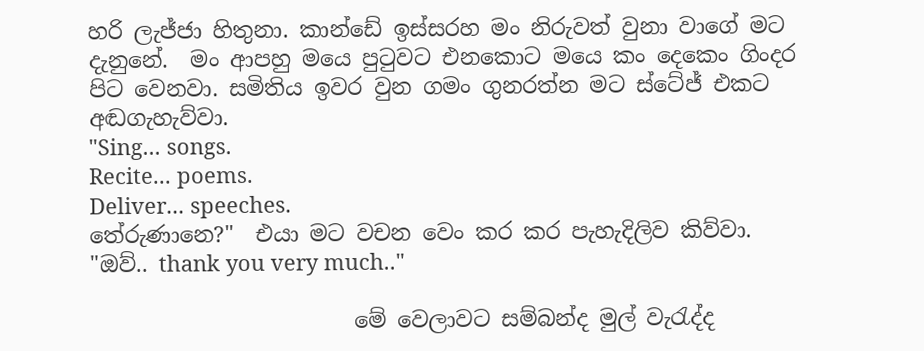හරි ලැජ්ජා හිතුනා. කාන්ඩේ ඉස්සරහ මං නිරුවත් වුනා වාගේ මට දැනුනේ.  මං ආපහු මයෙ පුටුවට එනකොට මයෙ කං දෙකෙං ගිංදර පිට වෙනවා. සමිතිය ඉවර වුන ගමං ගුනරත්න මට ස්ටේජ් එකට අඬගැහැව්වා.
"Sing... songs.
Recite... poems.
Deliver... speeches.
තේරුණානෙ?"  එයා මට වචන වෙං කර කර පැහැදිලිව කිව්වා.
"ඔව්.. thank you very much.."

                        මේ වෙලාවට සම්බන්ද මුල් වැරැද්ද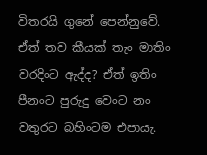විතරයි ගුනේ පෙන්නුවේ. ඒත් තව කීයක් තැං මාතිං වරදිංට ඇද්ද? ඒත් ඉතිං පීනංට පුරුදු වෙංට නං වතුරට බහිංටම එපායැ.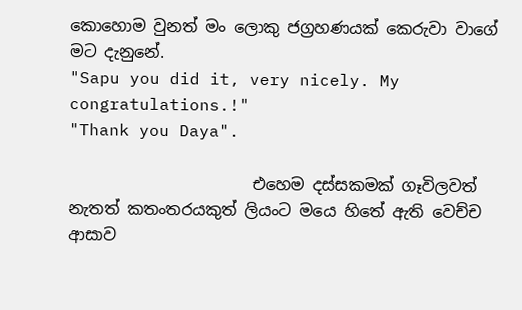කොහොම වුනත් මං ලොකු ජග්‍රහණයක් කෙරුවා වාගේ මට දැනුනේ.
"Sapu you did it, very nicely. My congratulations.!"
"Thank you Daya".

                       එහෙම දස්සකමක් ගෑවිලවත් නැතත් කතංතරයකුත් ලියංට මයෙ හිතේ ඇති වෙච්ච ආසාව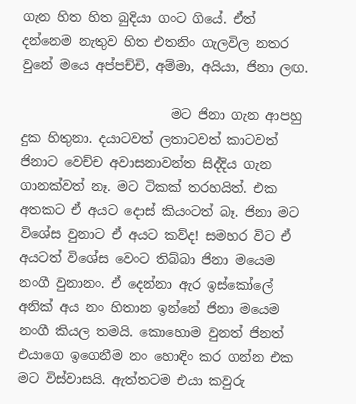ගැන හිත හිත බුදියා ගංට ගියේ. ඒත් දන්නෙම නැතුව හිත එතනිං ගැලවිල නතර වුනේ මයෙ අප්පච්චි, අම්මා, අයියා, ජිනා ලඟ.

                       මට ජිනා ගැන ආපහු දුක හිතුනා. දයාටවත් ලතාටවත් කාටවත් ජිනාට වෙච්ච අවාසනාවන්ත සිද්දිය ගැන ගානක්වත් නෑ. මට ටිකක් තරහයිත්. එක අතකට ඒ අයට දොස් කියංටත් බෑ. ජිනා මට විශේස වුනාට ඒ අයට කව්ද! සමහර විට ඒ අයටත් විශේස වෙංට තිබ්බා ජිනා මයෙම නංගී වුනානං. ඒ දෙන්නා ඇර ඉස්කෝලේ අනික් අය නං හිතාන ඉන්නේ ජිනා මයෙම නංගී කියල තමයි. කොහොම වුනත් ජිනත් එයාගෙ ඉගෙනීම නං හොඳිං කර ගන්න එක මට විස්වාසයි. ඇත්තටම එයා කවුරු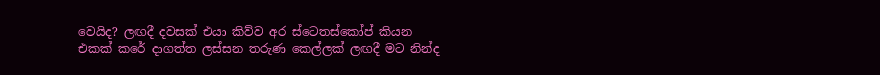වෙයිද? ලඟදී දවසක් එයා කිව්ව අර ස්ටෙතස්කෝප් කියන එකක් කරේ දාගත්ත ලස්සන තරුණ කෙල්ලක් ලඟදී මට නින්ද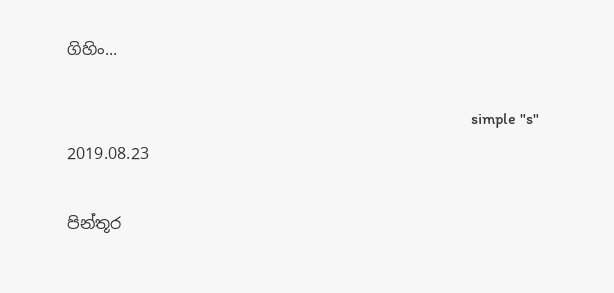ගිහිං...

                                                                                                     simple "s"
2019.08.23

පින්තූර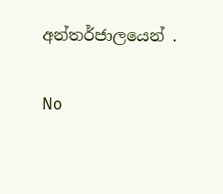අන්තර්ජාලයෙන් .

No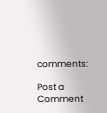comments:

Post a Comment